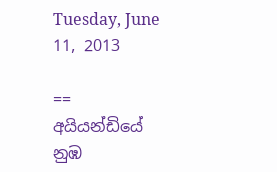Tuesday, June 11, 2013

== අයියන්ඩියේ නුඹ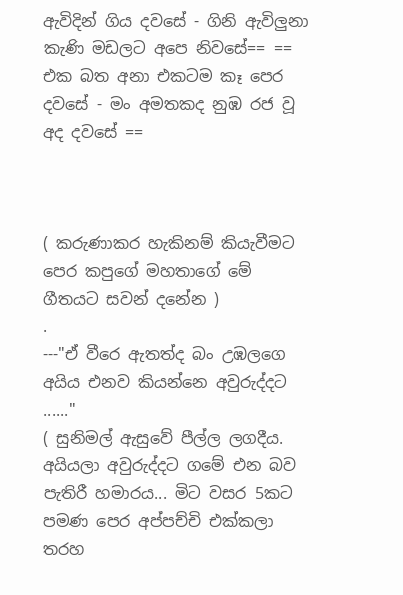ඇවිදින් ගිය දවසේ - ගිනි ඇවිලුනා කැණි මඩලට අපෙ නිවසේ== == එක බත අනා එකටම කෑ පෙර දවසේ - මං අමතකද නුඹ රජ වූ අද දවසේ ==



( කරුණාකර හැකිනම් කියැවීමට පෙර කපුගේ මහතාගේ මේ ගීතයට සවන් දනේන )
.
---"ඒ වීරෙ ඇතත්ද බං උඹලගෙ අයිය එනව කියන්නෙ අවුරුද්දට ......"
( සුනිමල් ඇසුවේ පීල්ල ලගදීය. අයියලා අවුරුද්දට ගමේ එන බව පැතිරී හමාරය... මිට වසර 5කට පමණ පෙර අප්පච්චි එක්කලා තරහ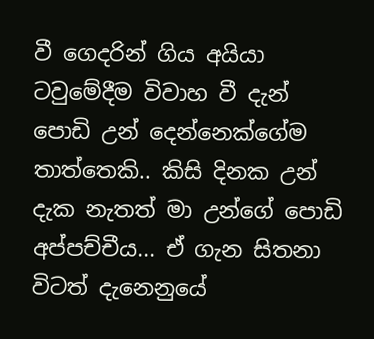වී ගෙදරින් ගිය අයියා ටවුමේදීම විවාහ වී දැන් පොඩි උන් දෙ‍න්නෙක්ගේම තාත්තෙකි.. කිසි දිනක උන් දැක නැතත් මා උන්ගේ පොඩි අප්පච්චීය... ඒ ගැන සිතනා විටත් දැනෙනුයේ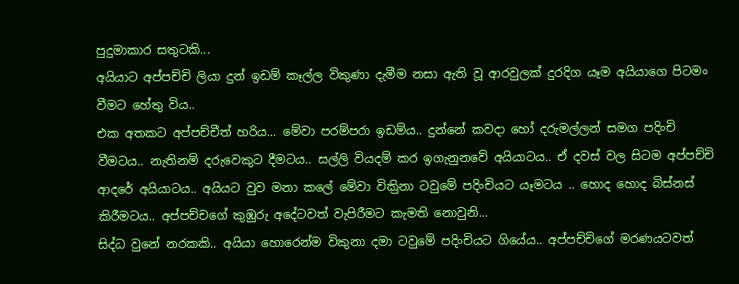පුදුමාකාර සතුටකි...
අයියාට අප්පච්චි ලියා දුන් ඉඩම් කෑල්ල විකුණා දැමීම නසා ඇති වූ ආරවුලක් දුරදිග යෑම අයියාගෙ පිටමං වීමට හේතු විය..
එක අතකට අප්පච්චීත් හරිය... මේවා පරම්පරා ඉඩම්ය.. දුන්නේ කවදා හෝ දරුමල්ලන් සමග පදිංචි වීමටය.. නැතිනම් දරුවෙකුට දීමටය.. සල්ලි වියදම් කර ඉගැනුනවේ අයියාටය.. ඒ දවස් වල සිටම අප්පච්චි ආදරේ අයියාටය.. අයියට වුව මනා කලේ මේවා විකිුනා ටවුමේ පදිංචියට යෑමටය .. හොද හොද බිස්නස් කිරීමටය.. අප්පච්චගේ කුඹුරු අ‍‍දේටවත් වැපිරීමට කැමති නොවුනි...
සිද්ධ වුනේ නරකකි.. අයියා හොරෙන්ම විකුනා දමා ටවුමේ පදිංචියට ගියේය.. අප්පච්චිගේ මරණයටවත්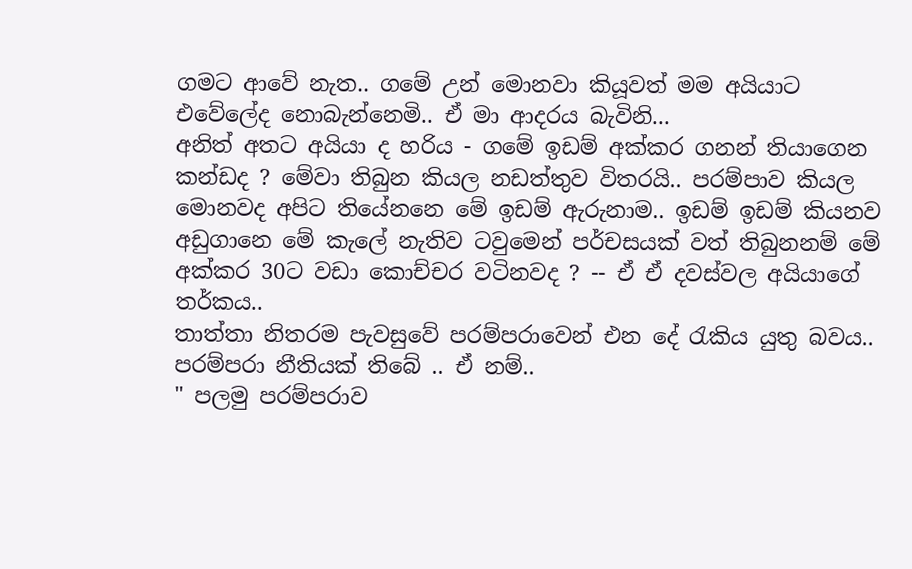ගමට ආවේ නැත.. ගමේ උන් මොනවා කියූවත් මම අයියාට එවේලේද නොබැන්නෙමි.. ඒ මා ආදරය බැවිනි...
අනිත් අතට අයියා ද හරිය - ගමේ ඉඩම් අක්කර ගනන් තියාගෙන කන්ඩද ? මේවා තිබුන කියල නඩත්තුව විතරයි.. පරම්පාව කියල මොනවද අපිට තියේනනෙ මේ ඉඩම් ඇරුනාම.. ඉඩම් ඉඩම් කියනව අඩුගානෙ මේ කැලේ නැතිව ටවුමෙන් පර්චසයක් වත් තිබුනනම් මේ අක්කර 30ට වඩා ‍කොච්චර වටිනවද ? -- ඒ ඒ දවස්වල අයියාගේ තර්කය..
තාත්තා නිතරම පැවසුවේ පරම්පරාවෙන් එන දේ රැකිය යුතු බවය..  පරම්පරා නීතියක් තිබේ .. ඒ නම්..
" පලමු පරම්පරාව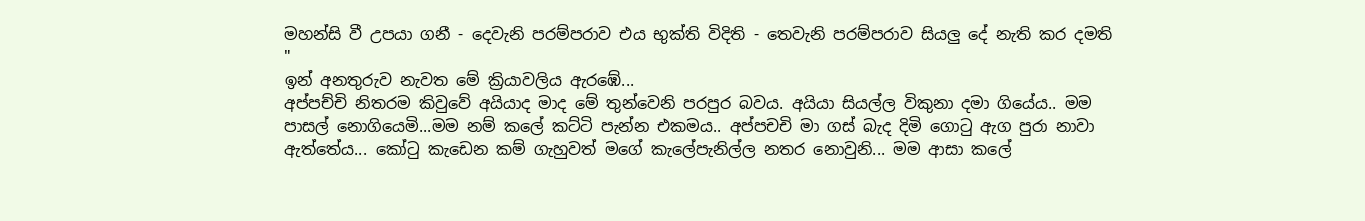මහන්සි වී උපයා ගනී - දෙවැනි පරම්පරාව එය භුක්ති විදිති - තෙවැනි පරම්පරාව සියලු දේ නැති කර දමති "
ඉන් අනතුරුව නැවත මේ ක්‍රියාවලිය ඇරඹේ...
අප්පච්චි නිතරම කිවුවේ අයියාද මාද මේ තුන්වෙනි පරපුර බවය. අයියා සියල්ල විකුනා දමා ගියේය.. මම පාසල් නොගියෙමි...මම නම් කලේ කට්ටි පැන්න එකමය.. අප්පචචි මා ගස් බැද දිමි ගොටු ඇග පුරා නාවා ඇත්තේය... කෝටු කැඩෙන කම් ගැහුවත් මගේ කැලේපැනිල්ල නතර නොවුනි... මම ආසා කලේ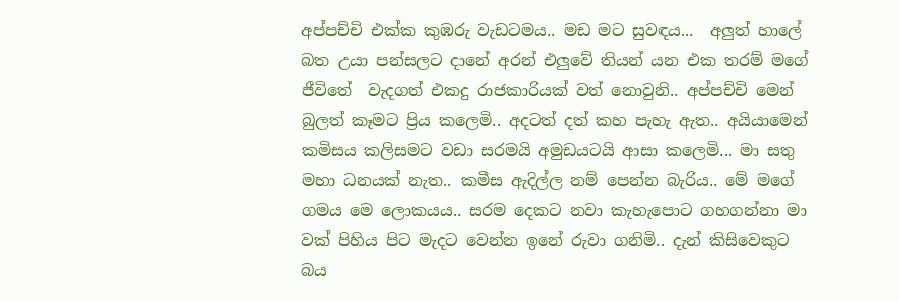අප්පච්චි එක්ක කුඹරු වැඩටමය.. මඩ මට සුවඳය...  අලුත් හාලේ බත උයා පන්සලට දානේ අරන් එලුවේ තියන් යන එක තරම් මගේ ජීවිතේ  වැදගත් එකදු රාජකාරියක් වත් ‍නොවුනි.. අප්පච්චි මෙන් බුලත් කෑමට ප්‍රිය කලෙමි.. අදටත් දත් කහ පැහැ ඇත.. අයියාමෙන් කමිසය කලිසමට වඩා සරමයි අමුඩයටයි ආසා කලෙමි... මා සතු මහා ධනයක් නැත.. කමීස ඇදිල්ල නම් පෙන්න බැරිය.. මේ මගේ ගමය මෙ ලොකයය.. සරම දෙකට නවා කැහැපොට ගහගන්නා මා වක් පිහිය පිට මැදට වෙන්න ඉ‍නේ රුවා ගනිමි.. දැන් කිසිවෙකුට බය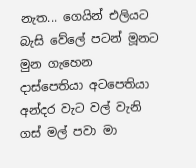නැත... ගෙයින් එලියට බැසි වේලේ පටන් මූනට මුන ගැහෙන දාස්පෙතියා අටපෙතියා අන්දර වැට වල් වැනි ගස් මල් පවා මා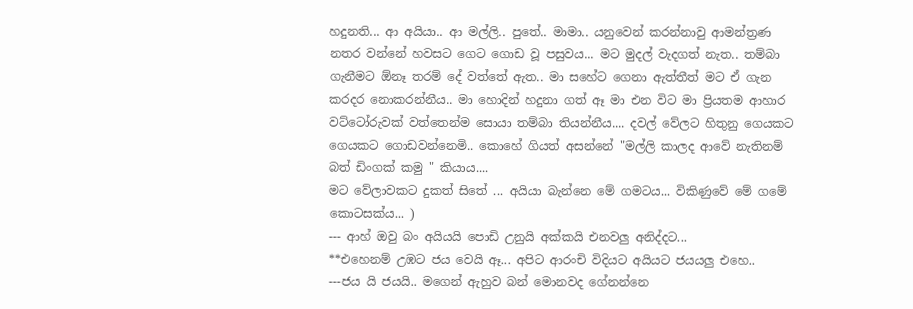හදුනති... ආ අයියා.. ආ මල්ලි.. පුතේ.. මාමා.. යනුවෙන් කරන්නාවු ආමන්ත්‍රණ නතර වන්නේ හවසට ගෙට ගොඩ වූ පසුවය... මට මුදල් වැදගත් නැත.. තම්බා ගැනීමට ඕනෑ තරම් දේ වත්තේ ඇත.. මා සහේට ගෙනා ඇත්තීත් මට ඒ ගැන කරදර නොකරන්නීය.. මා හොදින් හදුනා ගත් ඈ මා එන විට මා ප්‍රියතම ආහාර වට්ටෝරුවක් වත්තෙන්ම සොයා තම්බා තියන්නීය.... දවල් වේලට හිතුනු ගෙයකට ගෙයකට ගොඩවන්නෙමි.. කොහේ ගියත් අසන්නේ "මල්ලි කාලද ආවේ නැතිනම් බත් ඩිංගක් කමු " කියාය....
මට වේලාවකට දුකත් සිතේ ... අයියා බැන්නෙ මේ ගමටය... විකිණුවේ මේ ගමේ කොටසක්ය... )
--- ආහ් ඔවු බං අයියයි පොඩි උනුයි අක්කයි එනවලු අනිද්දට...
**එහෙනම් උඹට ජය වෙයි ඈ... අපිට ආරංචි විදියට අයියට ජයයලු එහෙ..
---ජය යි ජයයි.. මගෙන් ඇහුව බන් මොනවද ගේනන්නෙ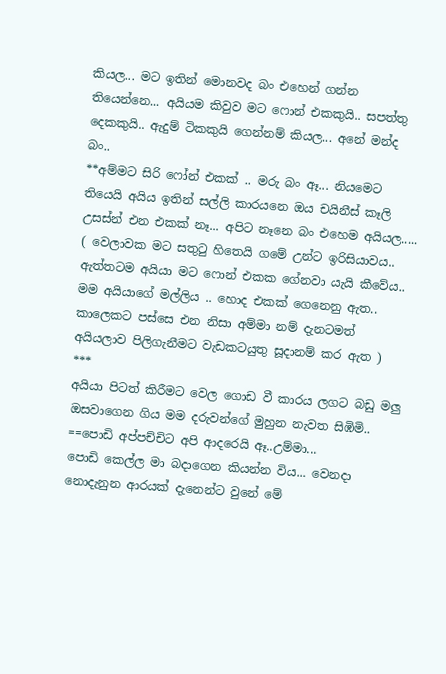කියල... මට ඉතින් මොනවද බං එහෙන් ගන්න තියෙන්නෙ... අයියම කිවුව මට ෆොන් එකකුයි.. සපත්තු දෙකකුයි.. ඇදුම් ටිකකුයි ගෙන්නම් කියල... අනේ මන්ද බං..
**අම්මට සිරි ෆෝන් එකක් .. මරු බං ඈ... නියමෙට තියෙයි අයිය ඉතින් සල්ලි කාරයනෙ ඔය චයිනීස් කෑලි උසස්න් එන එකක් නෑ... අපිට නෑනෙ බං එහෙම අයියල.....
( වෙලාවක මට සතුටු හිතෙයි ගමේ උන්ට ඉරිසියාවය.. ඇත්තටම අයියා මට ෆොන් එකක ගේනවා යැයි කීවේය.. මම අයියාගේ මල්ලිය .. හොද එකක් ගෙනෙනු ඇත.. කාලෙකට පස්ස‍ෙ එන නිසා අම්මා නම් දැනටමත් අයියලාව පිලිගැනීමට වැඩකටයුතු සූදානම් කර ඇත )
***
අයියා පිටත් කිරීමට වෙල ගොඩ වී කාරය ලගට බඩු මලු ඔසවාගෙන ගිය මම දරුවන්ගේ මුහුන නැවත සිඹිමි..
==පොඩි අප්පච්චිට අපි ආදරෙයි ඈ..උම්මා...
පොඩි කෙල්ල මා බදාගෙන කියන්න විය... වෙනදා නොදැනුන ආරයක් දැනෙන්ට වුනේ මේ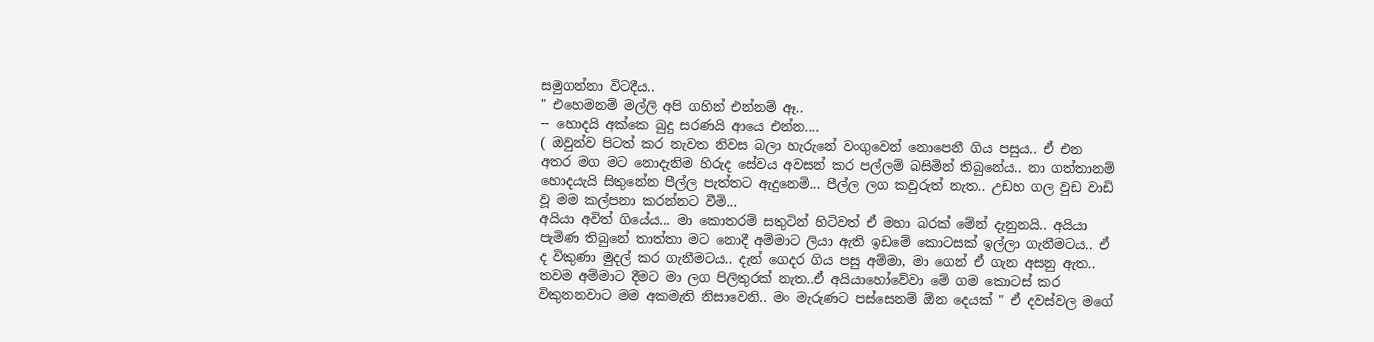සමුගන්නා විටදීය..
" එහෙමනම් මල්ලි අපි ගහින් එන්නම් ඈ..
-- හොදයි අක්කෙ බුදු සරණයි ආයෙ එන්න....
( ඔවුන්ව පිටත් කර නැවත නිවස බලා හැරුනේ වංගුවෙන් නොපෙනී ගිය පසුය.. ඒ එන අතර මග මට නොදැනිම හිරුද සේවය අවසන් කර පල්ලම් බසිමින් තිබුනේය.. නා ගත්තානම් හොදයැයි සිතුනේන පීල්ල පැත්තට ඇදුනෙමි... පීල්ල ලග කවුරුත් නැත.. උඩහ ගල වුඩ වාඩි වූ මම කල්පනා කරන්නට වීමි...
අයියා අවිත් ගියේය... මා කොතරම් සතුටින් හිටිවත් ඒ මහා බරක් මේන් දැනුනයි.. අයියා පැමිණ තිබුනේ තාත්තා මට නොදී අම්මාට ලියා ඇති ඉඩමේ කොටසක් ඉල්ලා ගැනීමටය.. ඒ ද විකුණා මුදල් කර ගැනීමටය.. දැන් ගෙදර ගිය පසු අම්මා, මා ගෙන් ඒ ගැන අසනු ඇත.. තවම අම්මාට දීමට මා ලග පිලිතුරක් නැත..ඒ අයියාහෝවේවා මේ ගම කොටස් කර විකුනනවාට මම අකමැති නිසාවෙනි.. මං මැරුණට පස්සෙනම් ඕන දෙයක් " ඒ දවස්වල මගේ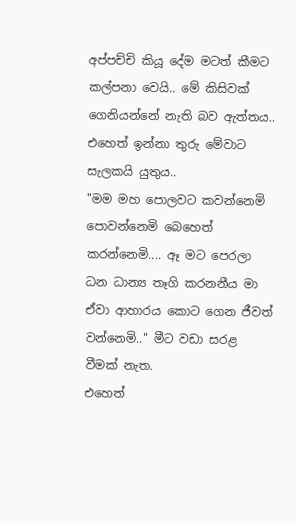අප්පච්චි කියූ දේම මටත් කීමට කල්පනා වෙයි.. මේ කිසිවක් ගෙනියන්නේ නැති බව ඇත්තය.. එහෙත් ඉන්නා තුරු මේවාට සැලකයි යුතුය..
"මම මහ පොලවට කවන්නෙමි පොවන්නෙමි බෙහෙත් කරන්නෙමි.... ඈ මට පෙරලා ධන ධාන්‍ය තෑගි කරනනීය මා ඒවා ආහාරය කොට ගෙන ජීවත් වන්නෙමි.." මීට වඩා සරළ වීමක් නැත.
එහෙත්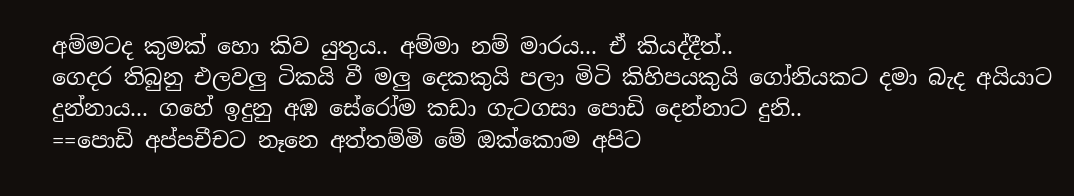අම්මටද කුමක් හො කිව යුතුය.. අම්මා නම් මාරය... ඒ කියද්දීත්..
ගෙදර තිබුනු එලවලු ටිකයි වී මලු දෙකකුයි පලා මිටි කිහිපයකුයි ගෝනියකට දමා බැද අයියාට දුන්නාය... ගහේ ඉදුනු අඹ සේරෝම කඩා ගැටගසා පොඩි දෙන්නාට දුනි..
==පොඩි අප්පචීචට නෑනෙ අත්තම්මි මේ ඔක්කොම අපිට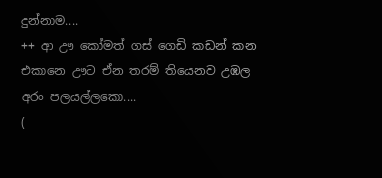දුන්නාම....
++ ආ ඌ කෝමත් ගස් ගෙඩි කඩන් කන එකානෙ ඌට ඒන තරම් තියෙනව උඹල අරං පලයල්ලකො....
(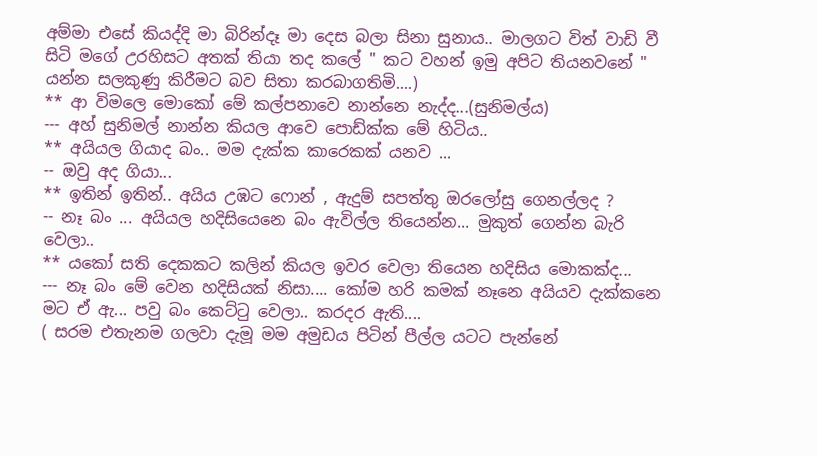අම්මා එසේ කියද්දි මා බිරින්දෑ මා දෙස බලා සිනා සුනාය.. මාලගට විත් වාඩි වී සිටි මගේ උරහිසට අතක් තියා තද කලේ " කට වහන් ඉමු අපිට තියනවනේ " යන්න සලකුණු කිරීමට බව සිතා කරබාගතිමි....)
** ආ විමලෙ මොකෝ මේ කල්පනාවෙ නාන්නෙ නැද්ද...(සුනිමල්ය)
--- අහ් සුනිමල් නාන්න කියල ආවෙ පොඩ්ක්ක මේ හිටිය..
** අයියල ගියාද බං.. මම දැක්ක කාරෙකක් යනව ...
-- ඔවු අද ගියා...
** ඉතින් ඉතින්.. අයිය උඹට ෆොන් , ඇදුම් සපත්තු ඔරලෝසු ගෙනල්ලද ?
-- නෑ බං ... අයියල හදිසියෙනෙ බං ඇවිල්ල තියෙන්න... මුකුත් ගෙන්න ‍බැරි වෙලා..
** යකෝ සති දෙකකට කලින් කියල ඉවර වෙලා තියෙන හදිසිය මොකක්ද...
--- නෑ බං මේ වෙන හදිසියක් නිසා.... කෝම හරි කමක් නෑනෙ අයියව දැක්කනෙ මට ඒ ඇ... පවු බං කෙට්ටු වෙලා.. කරදර ඇති....
( සරම එතැනම ගලවා දැමූ මම අමුඩය පිටින් පීල්ල යටට පැන්නේ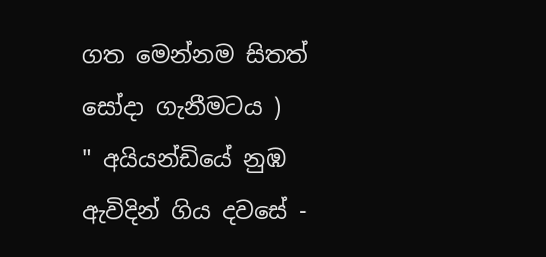ගත මෙන්නම සිතත් සෝදා ගැනීමටය )
" අයියන්ඩියේ නුඹ ඇවිදින් ගිය දවසේ -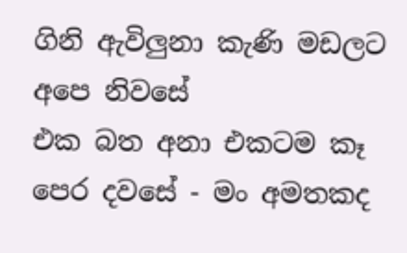ගිනි ඇවිලුනා කැණි මඩලට අපෙ නිවසේ
එක බත අනා එකටම කෑ පෙර දවසේ - මං අමතකද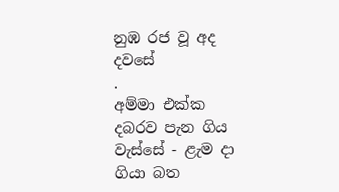නුඹ රජ වූ අද දවසේ
.
අම්මා එක්ක දබරව පැන ගිය වැස්සේ - ළැම දා ගියා බත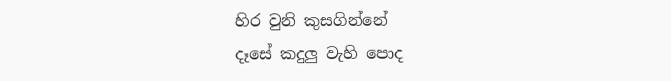හිර වුනි කුසගින්නේ
දෑසේ කදුලු වැහි පොද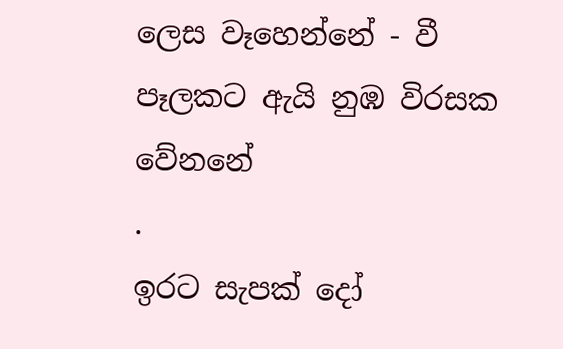ලෙස වෑහෙන්නේ - වී පෑලකට ඇයි නුඹ විරසක වේනනේ
.
ඉරට සැපක් ‍දෝ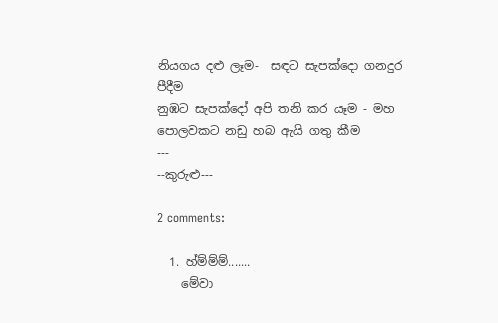නියගය දළු ලෑම-  සඳට සැපක්දො ගනදුර පීදීම
නුඹට සැපක්දෝ අපි තනි කර යෑම - මහ පොලවකට නඩු හබ ඇයි ගතු කීම
---
--කුරුළු---

2 comments:

  1. හ්ම්ම්ම්.......
    මේවා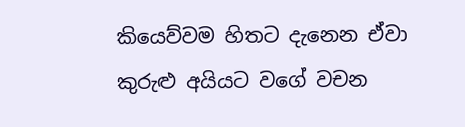කියෙව්වම හිතට දැනෙන ඒවා කුරුළු අයියට වගේ වචන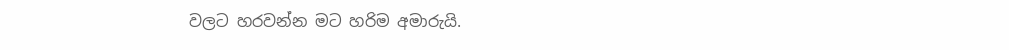වලට හරවන්න මට හරිම අමාරුයි.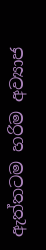ඇත්තටම හරිම අව්‍යාජ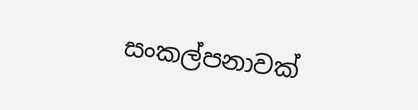සංකල්පනාවක්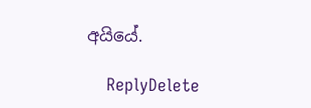අයියේ.

    ReplyDelete